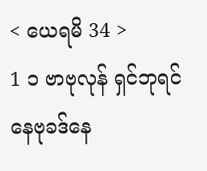< ယေရမိ 34 >
1 ၁ ဗာဗုလုန် ရှင်ဘုရင် နေဗုခဒ်နေ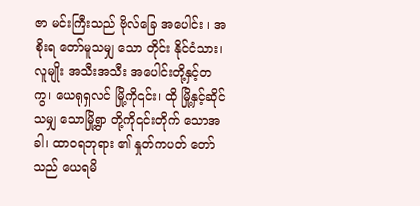ဇာ မင်းကြီးသည် ဗိုလ်ခြေ အပေါင်း ၊ အစိုးရ တော်မူသမျှ သော တိုင်း နိုင်ငံသား၊ လူမျိုး အသီးအသီး အပေါင်းတို့နှင့်တကွ၊ ယေရုရှလင် မြို့ကို၎င်း၊ ထို မြို့နှင့်ဆိုင်သမျှ သောမြို့ရွာ တို့ကို၎င်းတိုက် သောအခါ၊ ထာဝရဘုရား ၏ နှုတ်ကပတ် တော်သည် ယေရမိ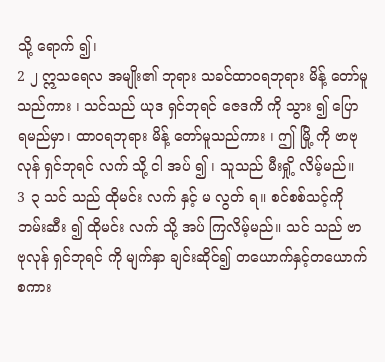သို့ ရောက် ၍၊
2 ၂ ဣသရေလ အမျိုး၏ ဘုရား သခင်ထာဝရဘုရား မိန့် တော်မူသည်ကား ၊ သင်သည် ယုဒ ရှင်ဘုရင် ဇေဒကိ ကို သွား ၍ ပြော ရမည်မှာ၊ ထာဝရဘုရား မိန့် တော်မူသည်ကား ၊ ဤ မြို့ ကို ဗာဗုလုန် ရှင်ဘုရင် လက် သို့ ငါ အပ် ၍ ၊ သူသည် မီးရှို့ လိမ့်မည်။
3 ၃ သင် သည် ထိုမင်း လက် နှင့် မ လွတ် ရ။ စင်စစ်သင့်ကိုဘမ်းဆီး ၍ ထိုမင်း လက် သို့ အပ် ကြလိမ့်မည်။ သင် သည် ဗာဗုလုန် ရှင်ဘုရင် ကို မျက်နှာ ချင်းဆိုင်၍ တယောက်နှင့်တယောက် စကား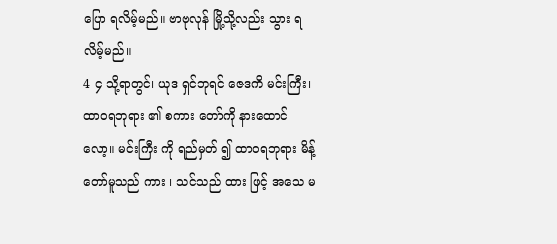ပြော ရလိမ့်မည်။ ဗာဗုလုန် မြို့သို့လည်း သွား ရလိမ့်မည်။
4 ၄ သို့ရာတွင်၊ ယုဒ ရှင်ဘုရင် ဇေဒကိ မင်းကြီး၊ ထာဝရဘုရား ၏ စကား တော်ကို နားထောင် လော့။ မင်းကြီး ကို ရည်မှတ် ၍ ထာဝရဘုရား မိန့် တော်မူသည် ကား ၊ သင်သည် ထား ဖြင့် အသေ မ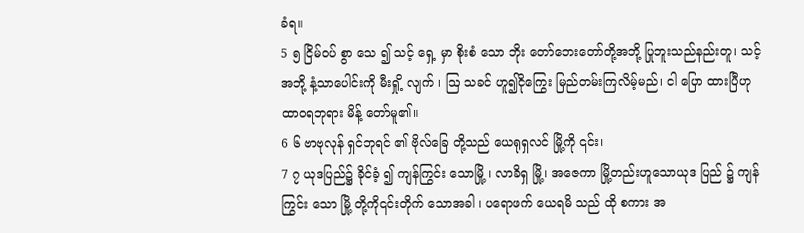ခံရ။
5 ၅ ငြိမ်ဝပ် စွာ သေ ၍ သင့် ရှေ့ မှာ စိုးစံ သော ဘိုး တော်ဘေးတော်တို့အဘို့ ပြုဘူးသည်နည်းတူ၊ သင့် အဘို့ နံ့သာပေါင်းကို မီးရှို့ လျက် ၊ ဩ သခင် ဟူ၍ငိုကြွေး မြည်တမ်းကြလိမ့်မည်၊ ငါ ပြော ထားပြီဟု ထာဝရဘုရား မိန့် တော်မူ၏။
6 ၆ ဗာဗုလုန် ရှင်ဘုရင် ၏ ဗိုလ်ခြေ တို့သည် ယေရုရှလင် မြို့ကို ၎င်း၊
7 ၇ ယုဒပြည်၌ ခိုင်ခံ့ ၍ ကျန်ကြွင်း သောမြို့ ၊ လာခိရှ မြို့၊ အဇေကာ မြို့တည်းဟူသောယုဒ ပြည် ၌ ကျန် ကြွင်း သော မြို့ တို့ကို၎င်းတိုက် သောအခါ ၊ ပရောဖက် ယေရမိ သည် ထို စကား အ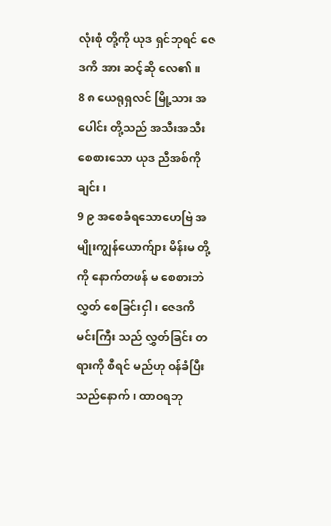လုံးစုံ တို့ကို ယုဒ ရှင်ဘုရင် ဇေဒကိ အား ဆင့်ဆို လေ၏။
8 ၈ ယေရုရှလင် မြို့သား အပေါင်း တို့သည် အသီးအသီး စေစားသော ယုဒ ညီအစ်ကို ချင်း၊
9 ၉ အစေခံရသောဟေဗြဲ အမျိုးကျွန်ယောက်ျား မိန်းမ တို့ကို နောက်တဖန် မ စေစားဘဲလွှတ် စေခြင်းငှါ ၊ ဇေဒကိ မင်းကြီး သည် လွှတ်ခြင်း တရားကို စီရင် မည်ဟု ဝန်ခံပြီးသည်နောက် ၊ ထာဝရဘု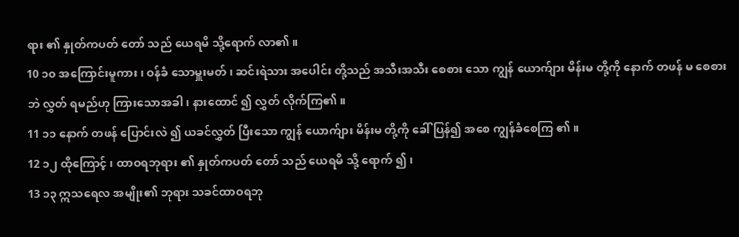ရား ၏ နှုတ်ကပတ် တော် သည် ယေရမိ သို့ရောက် လာ၏။
10 ၁၀ အကြောင်းမူကား၊ ဝန်ခံ သောမှူးမတ် ၊ ဆင်းရဲသား အပေါင်း တို့သည် အသီးအသီး စေစား သော ကျွန် ယောက်ျား မိန်းမ တို့ကို နောက် တဖန် မ စေစား ဘဲ လွှတ် ရမည်ဟု ကြားသောအခါ၊ နားထောင် ၍ လွှတ် လိုက်ကြ၏။
11 ၁၁ နောက် တဖန် ပြောင်းလဲ ၍ ယခင်လွှတ် ပြီးသော ကျွန် ယောက်ျား မိန်းမ တို့ကို ခေါ် ပြန်၍ အစေ ကျွန်ခံစေကြ ၏။
12 ၁၂ ထိုကြောင့် ၊ ထာဝရဘုရား ၏ နှုတ်ကပတ် တော် သည် ယေရမိ သို့ ရောက် ၍၊
13 ၁၃ ဣသရေလ အမျိုး၏ ဘုရား သခင်ထာဝရဘု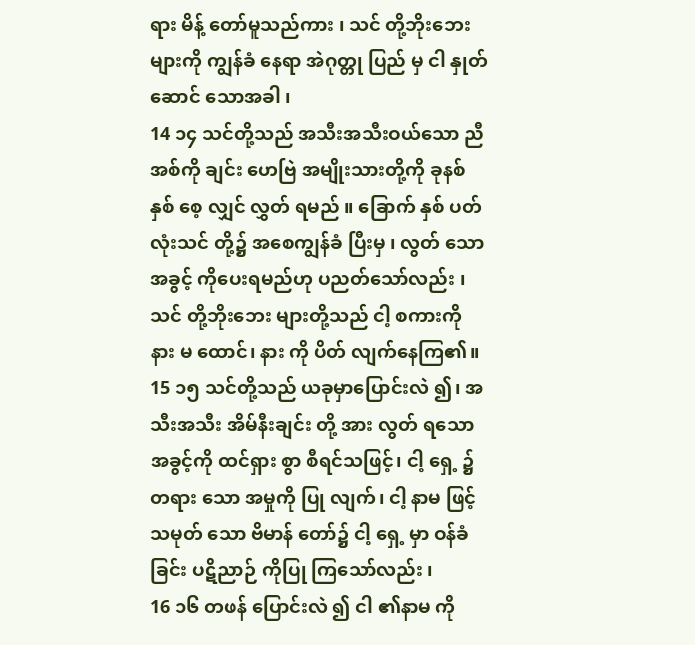ရား မိန့် တော်မူသည်ကား ၊ သင် တို့ဘိုးဘေး များကို ကျွန်ခံ နေရာ အဲဂုတ္တု ပြည် မှ ငါ နှုတ်ဆောင် သောအခါ ၊
14 ၁၄ သင်တို့သည် အသီးအသီးဝယ်သော ညီအစ်ကို ချင်း ဟေဗြဲ အမျိုးသားတို့ကို ခုနစ် နှစ် စေ့ လျှင် လွှတ် ရမည် ။ ခြောက် နှစ် ပတ်လုံးသင် တို့၌ အစေကျွန်ခံ ပြီးမှ ၊ လွတ် သော အခွင့် ကိုပေးရမည်ဟု ပညတ်သော်လည်း ၊ သင် တို့ဘိုးဘေး များတို့သည် ငါ့ စကားကို နား မ ထောင်၊ နား ကို ပိတ် လျက်နေကြ၏။
15 ၁၅ သင်တို့သည် ယခုမှာပြောင်းလဲ ၍၊ အသီးအသီး အိမ်နီးချင်း တို့ အား လွတ် ရသောအခွင့်ကို ထင်ရှား စွာ စီရင်သဖြင့်၊ ငါ့ ရှေ့ ၌ တရား သော အမှုကို ပြု လျက်၊ ငါ့ နာမ ဖြင့် သမုတ် သော ဗိမာန် တော်၌ ငါ့ ရှေ့ မှာ ဝန်ခံခြင်း ပဋိညာဉ် ကိုပြု ကြသော်လည်း ၊
16 ၁၆ တဖန် ပြောင်းလဲ ၍ ငါ ၏နာမ ကို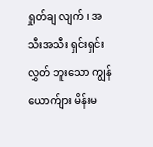ရှုတ်ချ လျက် ၊ အသီးအသီး ရှင်းရှင်းလွှတ် ဘူးသော ကျွန် ယောက်ျား မိန်းမ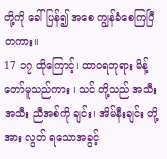တို့ကို ခေါ် ပြန်၍ အစေ ကျွန်ခံစေကြပြီတကား။
17 ၁၇ ထိုကြောင့်၊ ထာဝရဘုရား မိန့် တော်မူသည်ကား ၊ သင် တို့သည် အသီးအသီး ညီအစ်ကို ချင်း၊ အိမ်နီးချင်း တို့ အား လွတ် ရသောအခွင့်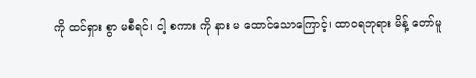ကို ထင်ရှား စွာ မစီရင်၊ ငါ့ စကား ကို နား မ ထောင်သောကြောင့်၊ ထာဝရဘုရား မိန့် တော်မူ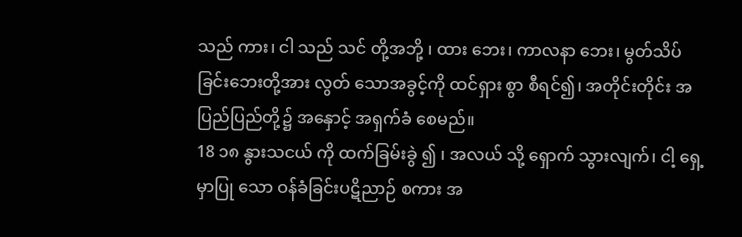သည် ကား၊ ငါ သည် သင် တို့အဘို့ ၊ ထား ဘေး၊ ကာလနာ ဘေး၊ မွတ်သိပ် ခြင်းဘေးတို့အား လွတ် သောအခွင့်ကို ထင်ရှား စွာ စီရင်၍၊ အတိုင်းတိုင်း အပြည်ပြည်တို့၌ အနှောင့် အရှက်ခံ စေမည်။
18 ၁၈ နွားသငယ် ကို ထက်ခြမ်းခွဲ ၍ ၊ အလယ် သို့ ရှောက် သွားလျက်၊ ငါ့ ရှေ့ မှာပြု သော ဝန်ခံခြင်းပဋိညာဉ် စကား အ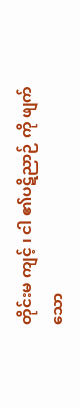တိုင်းမ ကျင့် ၊ ငါ ၏ပဋိညာဉ် ကို ဖျက် သော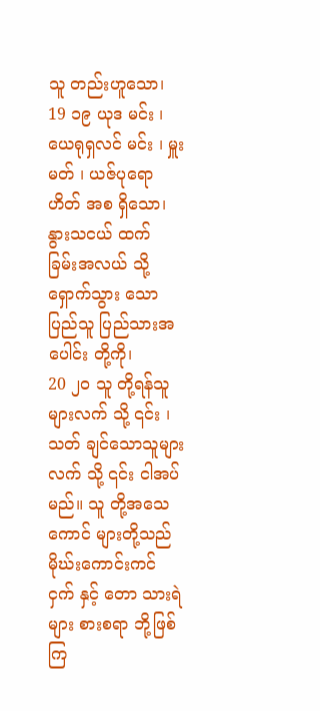သူ တည်းဟူသော၊
19 ၁၉ ယုဒ မင်း ၊ ယေရုရှလင် မင်း ၊ မှူးမတ် ၊ ယဇ်ပုရောဟိတ် အစ ရှိသော၊ နွားသငယ် ထက် ခြမ်းအလယ် သို့ ရှောက်သွား သော ပြည်သူ ပြည်သားအပေါင်း တို့ကို၊
20 ၂၀ သူ တို့ရန်သူ များလက် သို့ ၎င်း ၊ သတ် ချင်သောသူများလက် သို့ ၎င်း ငါအပ် မည်။ သူ တို့အသေ ကောင် များတို့သည် မိုဃ်းကောင်းကင် ငှက် နှင့် တော သားရဲ များ စားစရာ ဘို့ဖြစ်ကြ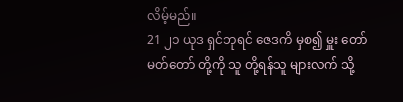လိမ့်မည်။
21 ၂၁ ယုဒ ရှင်ဘုရင် ဇေဒကိ မှစ၍ မှူး တော်မတ်တော် တို့ကို သူ တို့ရန်သူ များလက် သို့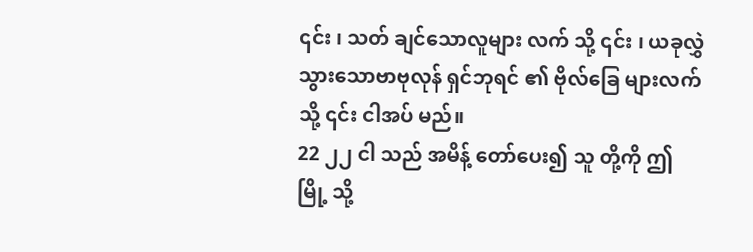၎င်း ၊ သတ် ချင်သောလူများ လက် သို့ ၎င်း ၊ ယခုလွှဲ သွားသောဗာဗုလုန် ရှင်ဘုရင် ၏ ဗိုလ်ခြေ များလက် သို့ ၎င်း ငါအပ် မည်။
22 ၂၂ ငါ သည် အမိန့် တော်ပေး၍ သူ တို့ကို ဤ မြို့ သို့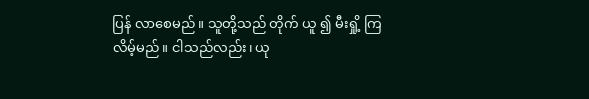ပြန် လာစေမည်။ သူတို့သည် တိုက် ယူ ၍ မီးရှို့ ကြလိမ့်မည်။ ငါသည်လည်း၊ ယု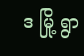ဒ မြို့ ရွာ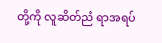တို့ကို လူဆိတ်ညံ ရာအရပ်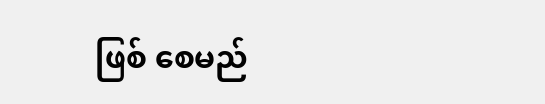ဖြစ် စေမည်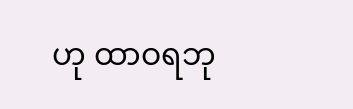ဟု ထာဝရဘု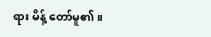ရား မိန့် တော်မူ၏။